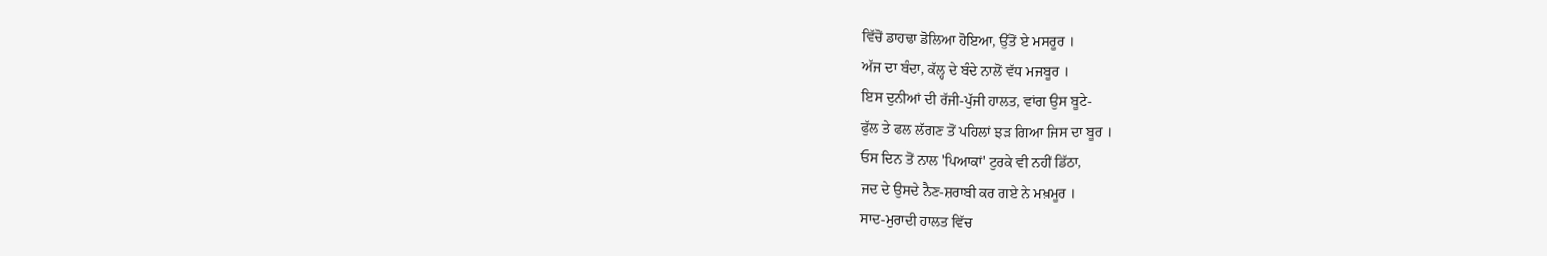ਵਿੱਚੋਂ ਡਾਹਢਾ ਡੋਲਿਆ ਹੋਇਆ, ਉੱਤੋਂ ਏ ਮਸਰੂਰ ।
ਅੱਜ ਦਾ ਬੰਦਾ, ਕੱਲ੍ਹ ਦੇ ਬੰਦੇ ਨਾਲੋਂ ਵੱਧ ਮਜਬੂਰ ।
ਇਸ ਦੁਨੀਆਂ ਦੀ ਰੱਜੀ-ਪੁੱਜੀ ਹਾਲਤ, ਵਾਂਗ ਉਸ ਬੂਟੇ-
ਫੁੱਲ ਤੇ ਫਲ ਲੱਗਣ ਤੋਂ ਪਹਿਲਾਂ ਝੜ ਗਿਆ ਜਿਸ ਦਾ ਬੂਰ ।
ਓਸ ਦਿਨ ਤੋਂ ਨਾਲ 'ਪਿਆਕਾਂ' ਟੁਰਕੇ ਵੀ ਨਹੀਂ ਡਿੱਠਾ,
ਜਦ ਦੇ ਉਸਦੇ ਨੈਣ-ਸ਼ਰਾਬੀ ਕਰ ਗਏ ਨੇ ਮਖ਼ਮੂਰ ।
ਸਾਦ-ਮੁਰਾਦੀ ਹਾਲਤ ਵਿੱਚ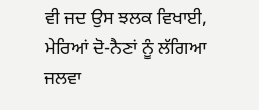ਵੀ ਜਦ ਉਸ ਝਲਕ ਵਿਖਾਈ,
ਮੇਰਿਆਂ ਦੋ-ਨੈਣਾਂ ਨੂੰ ਲੱਗਿਆ ਜਲਵਾ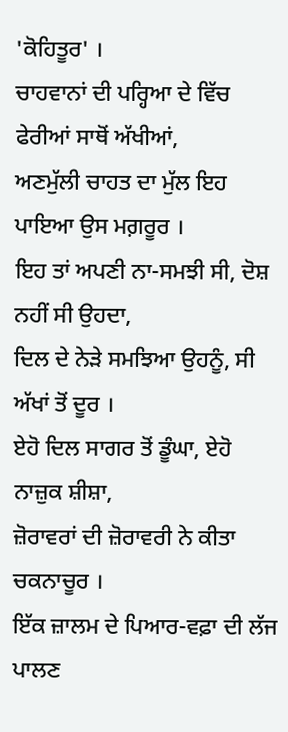'ਕੋਹਿਤੂਰ' ।
ਚਾਹਵਾਨਾਂ ਦੀ ਪਰ੍ਹਿਆ ਦੇ ਵਿੱਚ ਫੇਰੀਆਂ ਸਾਥੋਂ ਅੱਖੀਆਂ,
ਅਣਮੁੱਲੀ ਚਾਹਤ ਦਾ ਮੁੱਲ ਇਹ ਪਾਇਆ ਉਸ ਮਗ਼ਰੂਰ ।
ਇਹ ਤਾਂ ਅਪਣੀ ਨਾ-ਸਮਝੀ ਸੀ, ਦੋਸ਼ ਨਹੀਂ ਸੀ ਉਹਦਾ,
ਦਿਲ ਦੇ ਨੇੜੇ ਸਮਝਿਆ ਉਹਨੂੰ, ਸੀ ਅੱਖਾਂ ਤੋਂ ਦੂਰ ।
ਏਹੋ ਦਿਲ ਸਾਗਰ ਤੋਂ ਡੂੰਘਾ, ਏਹੋ ਨਾਜ਼ੁਕ ਸ਼ੀਸ਼ਾ,
ਜ਼ੋਰਾਵਰਾਂ ਦੀ ਜ਼ੋਰਾਵਰੀ ਨੇ ਕੀਤਾ ਚਕਨਾਚੂਰ ।
ਇੱਕ ਜ਼ਾਲਮ ਦੇ ਪਿਆਰ-ਵਫ਼ਾ ਦੀ ਲੱਜ ਪਾਲਣ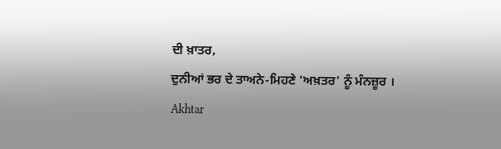ਦੀ ਖ਼ਾਤਰ,
ਦੁਨੀਆਂ ਭਰ ਦੇ ਤਾਅਨੇ-ਮਿਹਣੇ 'ਅਖ਼ਤਰ' ਨੂੰ ਮੰਨਜ਼ੂਰ ।
Akhtar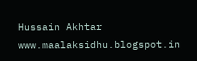Hussain Akhtar
www.maalaksidhu.blogspot.in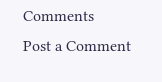Comments
Post a Comment